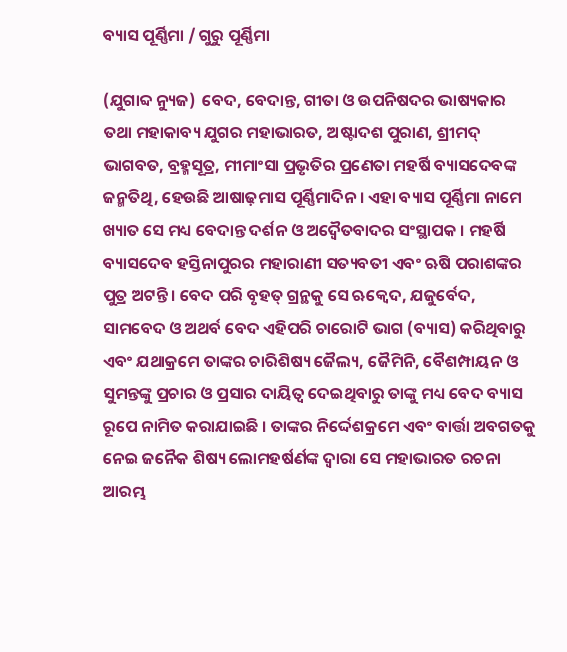ବ୍ୟାସ ପୂର୍ଣ୍ଣିମା / ଗୁରୁ ପୂର୍ଣ୍ଣିମା

(ଯୁଗାବ୍ଦ ନ୍ୟୁଜ)  ବେଦ, ବେଦାନ୍ତ, ଗୀତା ଓ ଉପନିଷଦର ଭାଷ୍ୟକାର ତଥା ମହାକାବ୍ୟ ଯୁଗର ମହାଭାରତ, ଅଷ୍ଟାଦଶ ପୁରାଣ, ଶ୍ରୀମଦ୍ ଭାଗବତ, ବ୍ରହ୍ମସୂତ୍ର, ମୀମାଂସା ପ୍ରଭୃତିର ପ୍ରଣେତା ମହର୍ଷି ବ୍ୟାସଦେବଙ୍କ ଜନ୍ମତିଥି, ହେଉଛି ଆଷାଢ଼ମାସ ପୂର୍ଣ୍ଣିମାଦିନ । ଏହା ବ୍ୟାସ ପୂର୍ଣ୍ଣିମା ନାମେ ଖ୍ୟାତ ସେ ମଧ୍ୟ ବେଦାନ୍ତ ଦର୍ଶନ ଓ ଅଦ୍ୱୈତବାଦର ସଂସ୍ଥାପକ । ମହର୍ଷି ବ୍ୟାସଦେବ ହସ୍ତିନାପୁରର ମହାରାଣୀ ସତ୍ୟବତୀ ଏବଂ ଋଷି ପରାଶଙ୍କର ପୁତ୍ର ଅଟନ୍ତି । ବେଦ ପରି ବୃହତ୍ ଗ୍ରନ୍ଥକୁ ସେ ଋକ୍ବେଦ, ଯଜୁର୍ବେଦ, ସାମବେଦ ଓ ଅଥର୍ବ ବେଦ ଏହିପରି ଚାରୋଟି ଭାଗ (ବ୍ୟାସ) କରିଥିବାରୁ ଏବଂ ଯଥାକ୍ରମେ ତାଙ୍କର ଚାରିଶିଷ୍ୟ ଜୈଲ୍ୟ, ଜୈମିନି, ବୈଶମ୍ପାୟନ ଓ ସୁମନ୍ତଙ୍କୁ ପ୍ରଚାର ଓ ପ୍ରସାର ଦାୟିତ୍ୱ ଦେଇଥିବାରୁ ତାଙ୍କୁ ମଧ୍ୟ ବେଦ ବ୍ୟାସ ରୂପେ ନାମିତ କରାଯାଇଛି । ତାଙ୍କର ନିର୍ଦ୍ଦେଶକ୍ରମେ ଏବଂ ବାର୍ତ୍ତା ଅବଗତକୁ ନେଇ ଜନୈକ ଶିଷ୍ୟ ଲୋମହର୍ଷର୍ଣଙ୍କ ଦ୍ୱାରା ସେ ମହାଭାରତ ରଚନା ଆରମ୍ଭ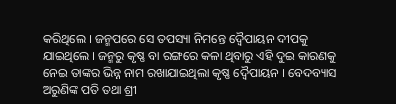କରିଥିଲେ । ଜନ୍ମପରେ ସେ ତପସ୍ୟା ନିମନ୍ତେ ଦ୍ୱୈପାୟନ ଦୀପକୁ ଯାଇଥିଲେ । ଜନ୍ମରୁ କୃଷ୍ଣ ବା ରଙ୍ଗରେ କଳା ଥିବାରୁ ଏହି ଦୁଇ କାରଣକୁ ନେଇ ତାଙ୍କର ଭିନ୍ନ ନାମ ରଖାଯାଇଥିଲା କୃଷ୍ଣ ଦ୍ୱୈପାୟନ । ବେଦବ୍ୟାସ ଅରୁଣିଙ୍କ ପତି ତଥା ଶ୍ରୀ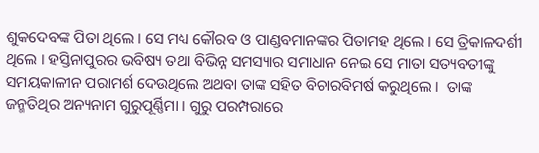ଶୁକଦେବଙ୍କ ପିତା ଥିଲେ । ସେ ମଧ୍ୟ କୌରବ ଓ ପାଣ୍ଡବମାନଙ୍କର ପିତାମହ ଥିଲେ । ସେ ତ୍ରିକାଳଦର୍ଶୀ ଥିଲେ । ହସ୍ତିନାପୁରର ଭବିଷ୍ୟ ତଥା ବିଭିନ୍ନ ସମସ୍ୟାର ସମାଧାନ ନେଇ ସେ ମାତା ସତ୍ୟବତୀଙ୍କୁ ସମୟକାଳୀନ ପରାମର୍ଶ ଦେଉଥିଲେ ଅଥବା ତାଙ୍କ ସହିତ ବିଚାରବିମର୍ଷ କରୁଥିଲେ ।  ତାଙ୍କ ଜନ୍ମତିଥିର ଅନ୍ୟନାମ ଗୁରୁପୂର୍ଣ୍ଣିମା । ଗୁରୁ ପରମ୍ପରାରେ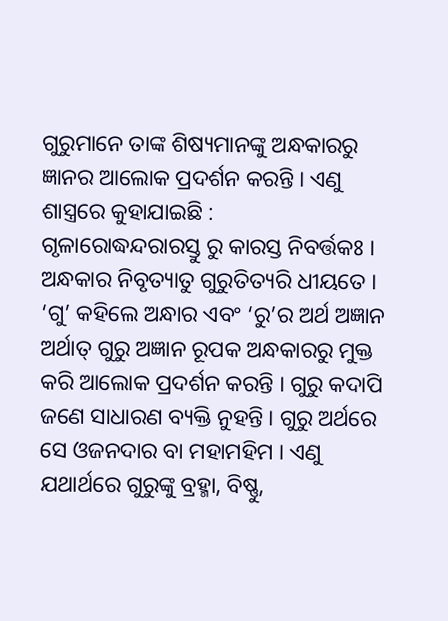ଗୁରୁମାନେ ତାଙ୍କ ଶିଷ୍ୟମାନଙ୍କୁ ଅନ୍ଧକାରରୁ ଜ୍ଞାନର ଆଲୋକ ପ୍ରଦର୍ଶନ କରନ୍ତି । ଏଣୁ ଶାସ୍ତ୍ରରେ କୁହାଯାଇଛି :
ଗୃଳାରୋଦ୍ଧନ୍ଦରାରସ୍ତୁ ରୁ କାରସ୍ତ ନିବର୍ତ୍ତକଃ ।
ଅନ୍ଧକାର ନିବୃତ୍ୟାତୁ ଗୁରୁତିତ୍ୟରି ଧୀୟତେ ।
‘ଗୁ’ କହିଲେ ଅନ୍ଧାର ଏବଂ ‘ରୁ’ର ଅର୍ଥ ଅଜ୍ଞାନ ଅର୍ଥାତ୍ ଗୁରୁ ଅଜ୍ଞାନ ରୂପକ ଅନ୍ଧକାରରୁ ମୁକ୍ତ କରି ଆଲୋକ ପ୍ରଦର୍ଶନ କରନ୍ତି । ଗୁରୁ କଦାପି ଜଣେ ସାଧାରଣ ବ୍ୟକ୍ତି ନୁହନ୍ତି । ଗୁରୁ ଅର୍ଥରେ ସେ ଓଜନଦାର ବା ମହାମହିମ । ଏଣୁ ଯଥାର୍ଥରେ ଗୁରୁଙ୍କୁ ବ୍ରହ୍ମା, ବିଷ୍ଣୁ,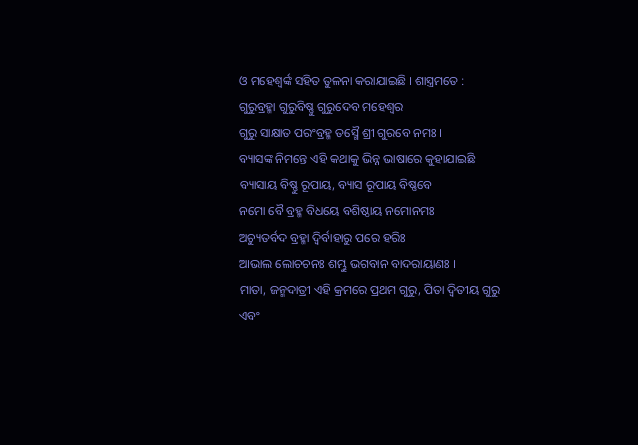ଓ ମହେଶ୍ୱର୍ଙ୍କ ସହିତ ତୁଳନା କରାଯାଇଛି । ଶାସ୍ତ୍ରମତେ :
ଗୁରୁବ୍ରହ୍ମା ଗୁରୁବିଷ୍ଣୁ ଗୁରୁଦେବ ମହେଶ୍ୱର
ଗୁରୁ ସାକ୍ଷାତ ପରଂବ୍ରହ୍ମ ତସ୍ମୈ ଶ୍ରୀ ଗୁରବେ ନମଃ ।
ବ୍ୟାସଙ୍କ ନିମନ୍ତେ ଏହି କଥାକୁ ଭିନ୍ନ ଭାଷାରେ କୁହାଯାଇଛି
ବ୍ୟାସାୟ ବିଷ୍ଣୁ ରୂପାୟ, ବ୍ୟାସ ରୂପାୟ ବିଷ୍ଣବେ
ନମୋ ବୈ ବ୍ରହ୍ମ ବିଧୟେ ବଶିଷ୍ଠାୟ ନମୋନମଃ
ଅଚ୍ୟୁତର୍ବଦ ବ୍ରହ୍ମା ଦ୍ୱିର୍ବାହାରୁ ପରେ ହରିଃ
ଆଭାଲ ଲୋଚଚନଃ ଶମ୍ଭୁ ଭଗବାନ ବାଦରାୟାଣଃ ।
ମାତା, ଜନ୍ମଦାତ୍ରୀ ଏହି କ୍ରମରେ ପ୍ରଥମ ଗୁରୁ, ପିତା ଦ୍ୱିତୀୟ ଗୁରୁ ଏବଂ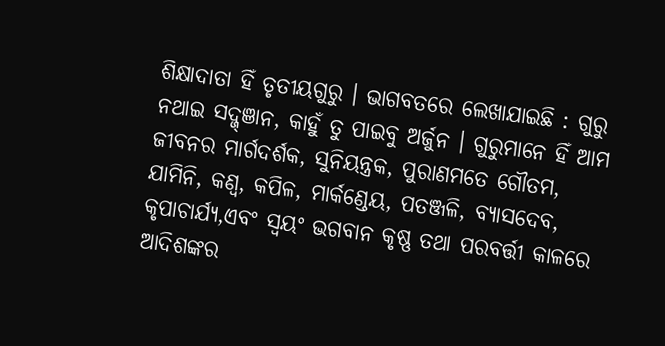ଶିକ୍ଷାଦାତା ହିଁ ତୃତୀୟଗୁରୁ । ଭାଗବତରେ ଲେଖାଯାଇଛି : ଗୁରୁ ନଥାଇ ସଦ୍ଜ୍ଞାନ, କାହୁଁ ତୁ ପାଇବୁ ଅର୍ଜୁନ । ଗୁରୁମାନେ ହିଁ ଆମ ଜୀବନର ମାର୍ଗଦର୍ଶକ, ସୁନିୟନ୍ତ୍ରକ, ପୁରାଣମତେ ଗୌତମ, ଯାମିନି, କଣ୍ୱ, କପିଳ, ମାର୍କଣ୍ଡେୟ, ପତଞ୍ଜଳି, ବ୍ୟାସଦେବ, କୃପାଚାର୍ଯ୍ୟ,ଏବଂ ସ୍ୱୟଂ ଭଗବାନ କୃଷ୍ଣ ତଥା ପରବର୍ତ୍ତୀ କାଳରେ ଆଦିଶଙ୍କର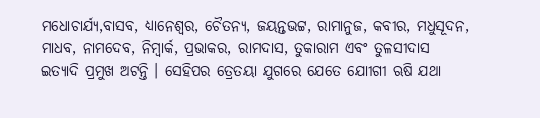ମଧୋଚାର୍ଯ୍ୟ,ବାସବ, ଧ୍ୟାନେଶ୍ୱର, ଚୈତନ୍ୟ, ଜୟନ୍ତଭଟ୍ଟ, ରାମାନୁଜ, କବୀର, ମଧୁସୂଦନ, ମାଧବ, ନାମଦେବ, ନିମ୍ବାର୍କ, ପ୍ରଭାକର, ରାମଦାସ, ତୁକାରାମ ଏବଂ ତୁଳସୀଦାସ ଇତ୍ୟାଦି ପ୍ରମୁଖ ଅଟନ୍ତି । ସେହିପର ତ୍ରେତୟା ଯୁଗରେ ଯେତେ ଯୋୀଗୀ ଋଷି ଯଥା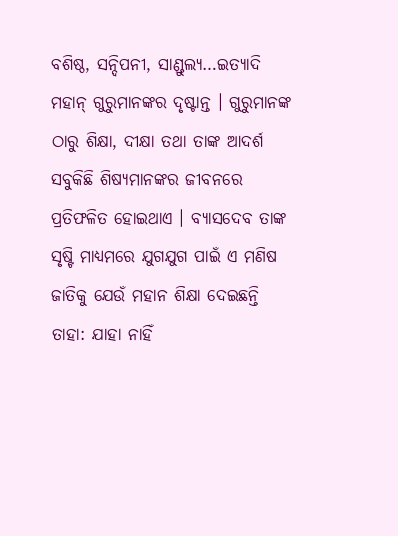ବଶିଷ୍ଠ, ସନ୍ଦିପନୀ, ସାଣ୍ଡୁଲ୍ୟ…ଇତ୍ୟାଦି ମହାନ୍ ଗୁରୁମାନଙ୍କର ଦୃଷ୍ଟାନ୍ତ । ଗୁରୁମାନଙ୍କ ଠାରୁ ଶିକ୍ଷା, ଦୀକ୍ଷା ତଥା ତାଙ୍କ ଆଦର୍ଶ ସବୁକିଛି ଶିଷ୍ୟମାନଙ୍କର ଜୀବନରେ ପ୍ରତିଫଳିତ ହୋଇଥାଏ । ବ୍ୟାସଦେବ ତାଙ୍କ ସୃଷ୍ଟି ମାଧ୍ୟମରେ ଯୁଗଯୁଗ ପାଇଁ ଏ ମଣିଷ ଜାତିକୁ ଯେଉଁ ମହାନ ଶିକ୍ଷା ଦେଇଛନ୍ତି ତାହା: ଯାହା ନାହିଁ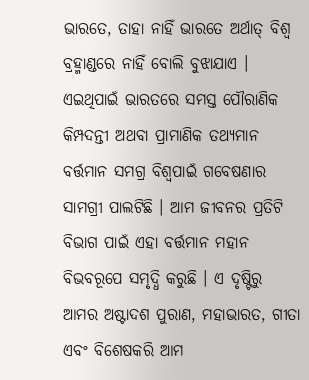ଭାରତେ, ତାହା ନାହିଁ ଭାରତେ ଅର୍ଥାତ୍ ବିଶ୍ୱ ବ୍ରହ୍ମାଣ୍ଡରେ ନାହିଁ ବୋଲି ବୁଝାଯାଏ । ଏଇଥିପାଇଁ ଭାରତରେ ସମସ୍ତ ପୌରାଣିକ କିମ୍ପଦନ୍ତୀ ଅଥବା ପ୍ରାମାଣିକ ତଥ୍ୟମାନ ବର୍ତ୍ତମାନ ସମଗ୍ର ବିଶ୍ୱପାଇଁ ଗବେଷଣାର ସାମଗ୍ରୀ ପାଲଟିଛି । ଆମ ଜୀବନର ପ୍ରତିଟି ବିଭାଗ ପାଇଁ ଏହା ବର୍ତ୍ତମାନ ମହାନ ବିଭବରୂପେ ସମୃଦ୍ଧି କରୁଛି । ଏ ଦୃଷ୍ଟିରୁ ଆମର ଅଷ୍ଟାଦଶ ପୁରାଣ, ମହାଭାରତ, ଗୀତା ଏବଂ ବିଶେଷକରି ଆମ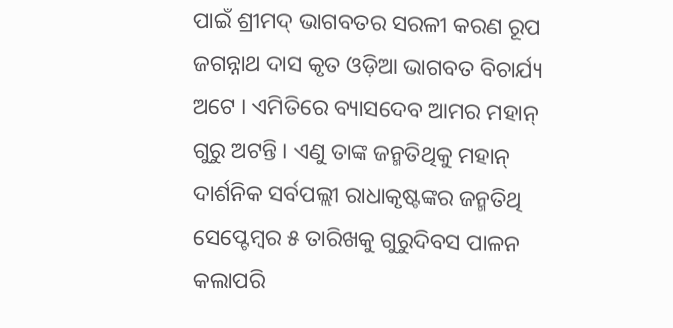ପାଇଁ ଶ୍ରୀମଦ୍ ଭାଗବତର ସରଳୀ କରଣ ରୂପ ଜଗନ୍ନାଥ ଦାସ କୃତ ଓଡ଼ିଆ ଭାଗବତ ବିଚାର୍ଯ୍ୟ ଅଟେ । ଏମିତିରେ ବ୍ୟାସଦେବ ଆମର ମହାନ୍ ଗୁରୁ ଅଟନ୍ତି । ଏଣୁ ତାଙ୍କ ଜନ୍ମତିଥିକୁ ମହାନ୍ ଦାର୍ଶନିକ ସର୍ବପଲ୍ଲୀ ରାଧାକୃଷ୍ଟଙ୍କର ଜନ୍ମତିଥି ସେପ୍ଟେମ୍ବର ୫ ତାରିଖକୁ ଗୁରୁଦିବସ ପାଳନ କଲାପରି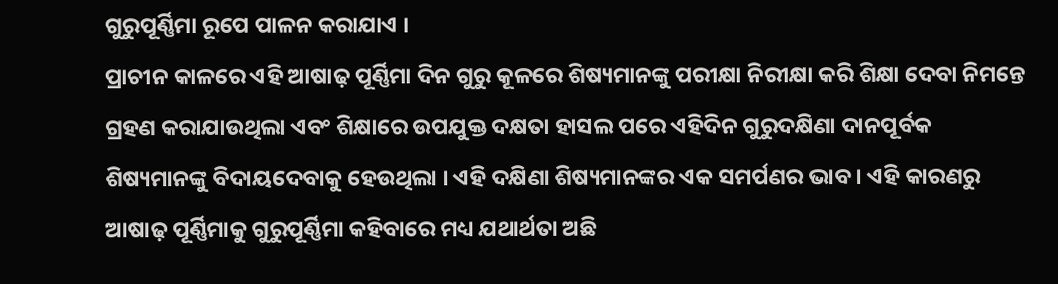ଗୁରୁପୂର୍ଣ୍ଣିମା ରୂପେ ପାଳନ କରାଯାଏ ।
ପ୍ରାଚୀନ କାଳରେ ଏହି ଆଷାଢ଼ ପୂର୍ଣ୍ଣିମା ଦିନ ଗୁରୁ କୂଳରେ ଶିଷ୍ୟମାନଙ୍କୁ ପରୀକ୍ଷା ନିରୀକ୍ଷା କରି ଶିକ୍ଷା ଦେବା ନିମନ୍ତେ ଗ୍ରହଣ କରାଯାଉଥିଲା ଏବଂ ଶିକ୍ଷାରେ ଉପଯୁକ୍ତ ଦକ୍ଷତା ହାସଲ ପରେ ଏହିଦିନ ଗୁରୁଦକ୍ଷିଣା ଦାନପୂର୍ବକ ଶିଷ୍ୟମାନଙ୍କୁ ବିଦାୟଦେବାକୁ ହେଉଥିଲା । ଏହି ଦକ୍ଷିଣା ଶିଷ୍ୟମାନଙ୍କର ଏକ ସମର୍ପଣର ଭାବ । ଏହି କାରଣରୁ ଆଷାଢ଼ ପୂର୍ଣ୍ଣିମାକୁ ଗୁରୁପୂର୍ଣ୍ଣିମା କହିବାରେ ମଧ୍ୟ ଯଥାର୍ଥତା ଅଛି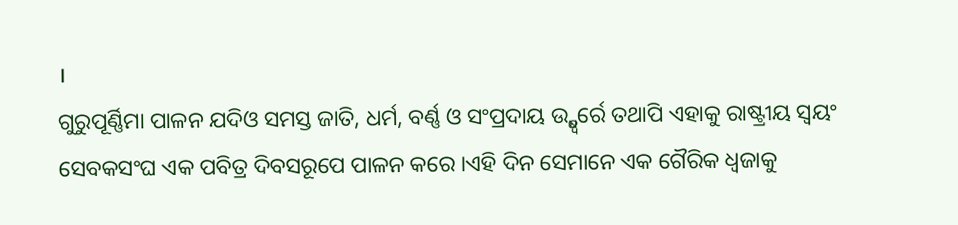।
ଗୁରୁପୂର୍ଣ୍ଣିମା ପାଳନ ଯଦିଓ ସମସ୍ତ ଜାତି, ଧର୍ମ, ବର୍ଣ୍ଣ ଓ ସଂପ୍ରଦାୟ ଉ୍ଦ୍ଧ୍ୱର୍ରେ ତଥାପି ଏହାକୁ ରାଷ୍ଟ୍ରୀୟ ସ୍ୱୟଂ ସେବକସଂଘ ଏକ ପବିତ୍ର ଦିବସରୂପେ ପାଳନ କରେ ।ଏହି ଦିନ ସେମାନେ ଏକ ଗୈରିକ ଧ୍ୱଜାକୁ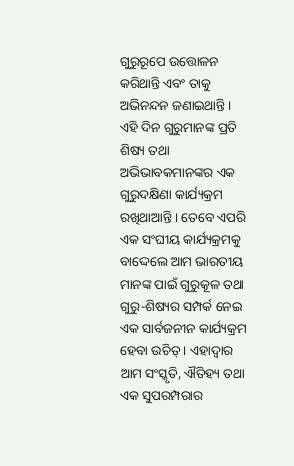ଗୁରୁରୂପେ ଉତ୍ତୋଳନ କରିଥାନ୍ତି ଏବଂ ତାକୁ ଅଭିନନ୍ଦନ ଜଣାଇଥାନ୍ତି । ଏହି ଦିନ ଗୁରୁମାନଙ୍କ ପ୍ରତି ଶିଷ୍ୟ ତଥା ଅଭିଭାବକମାନଙ୍କର ଏକ ଗୁରୁଦକ୍ଷିଣା କାର୍ଯ୍ୟକ୍ରମ ରଖିଥାଆନ୍ତି । ତେବେ ଏପରି ଏକ ସଂଘୀୟ କାର୍ଯ୍ୟକ୍ରମକୁ ବାଦ୍ଦେଲେ ଆମ ଭାରତୀୟ ମାନଙ୍କ ପାଇଁ ଗୁରୁକୂଳ ତଥା ଗୁରୁ-ଶିଷ୍ୟର ସମ୍ପର୍କ ନେଇ ଏକ ସାର୍ବଜନୀନ କାର୍ଯ୍ୟକ୍ରମ ହେବା ଉଚିତ୍ । ଏହାଦ୍ୱାର ଆମ ସଂସ୍କୃତି, ଐତିହ୍ୟ ତଥା ଏକ ସୁପରମ୍ପରାର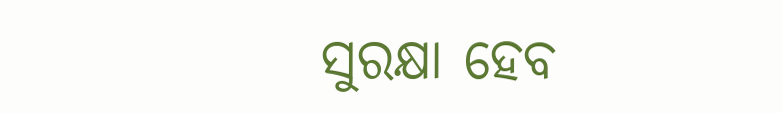ସୁରକ୍ଷା ହେବ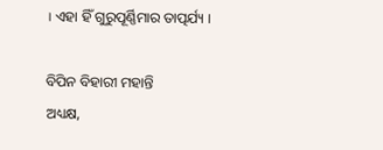। ଏହା ହିଁ ଗୁରୁପୂର୍ଣ୍ଣିମାର ତାତ୍ପର୍ଯ୍ୟ ।

ବିପିନ ବିହାରୀ ମହାନ୍ତି
ଅଧ୍ୟକ୍ଷ,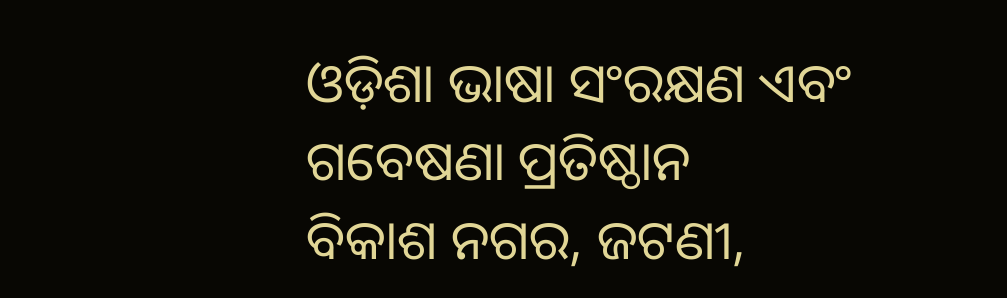ଓଡ଼ିଶା ଭାଷା ସଂରକ୍ଷଣ ଏବଂ ଗବେଷଣା ପ୍ରତିଷ୍ଠାନ
ବିକାଶ ନଗର, ଜଟଣୀ,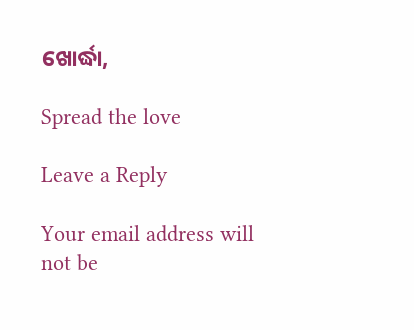ଖୋର୍ଦ୍ଧା,

Spread the love

Leave a Reply

Your email address will not be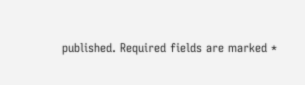published. Required fields are marked *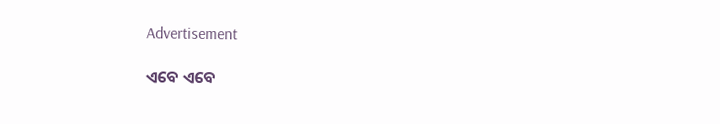Advertisement

ଏବେ ଏବେ